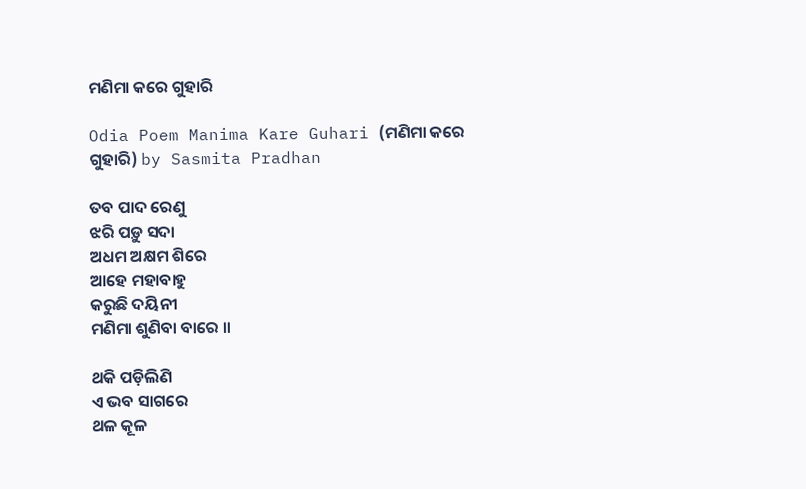ମଣିମା କରେ ଗୁହାରି

Odia Poem Manima Kare Guhari (ମଣିମା କରେ ଗୁହାରି) by Sasmita Pradhan

ତବ ପାଦ ରେଣୁ
ଝରି ପଡ଼ୁ ସଦା
ଅଧମ ଅକ୍ଷମ ଶିରେ
ଆହେ ମହାବାହୁ
କରୁଛି ଦୟିନୀ
ମଣିମା ଶୁଣିବା ବାରେ ॥

ଥକି ପଡ଼ିଲିଣି
ଏ ଭବ ସାଗରେ
ଥଳ କୂଳ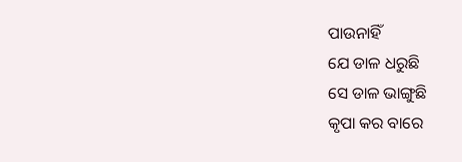ପାଉନାହିଁ
ଯେ ଡାଳ ଧରୁଛି
ସେ ଡାଳ ଭାଙ୍ଗୁଛି
କୃପା କର ବାରେ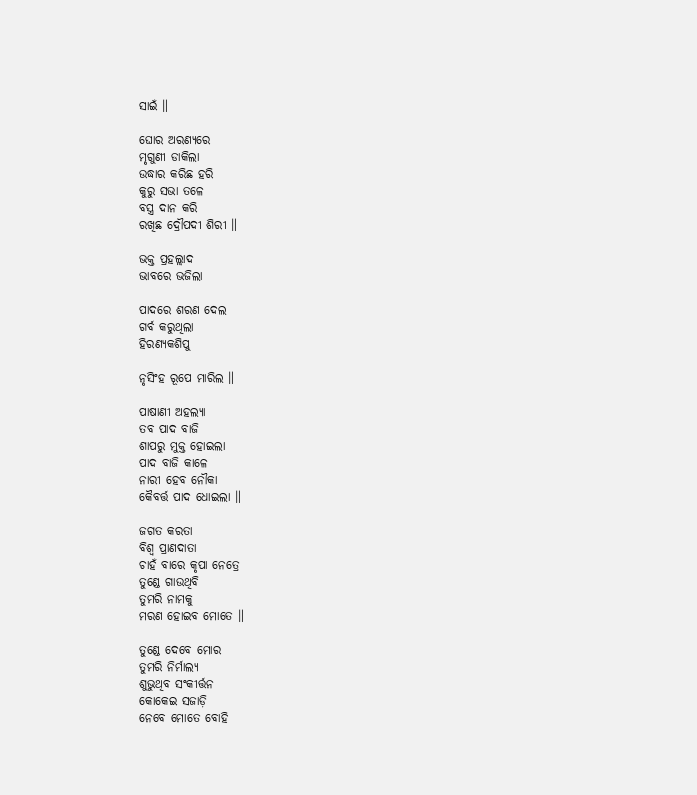ସାଇଁ ॥

ଘୋର ଅରଣ୍ୟରେ
ମୃଗୁଣୀ ଡାକିଲା
ଉଦ୍ଧାର କରିଛ ହରି
କୁରୁ ସଭା ତଳେ
ବସ୍ତ୍ର ଦାନ କରି
ରଖିଛ ଦ୍ରୌପଦୀ ଶିରୀ ॥

ଭକ୍ତ ପ୍ରହଲ୍ଲାଦ
ଭାବରେ ଭଜିଲା

ପାଦରେ ଶରଣ ଦେଲ
ଗର୍ବ କରୁଥିଲା
ହିରଣ୍ୟକଶିପୁ

ନୃସିଂହ ରୂପେ ମାରିଲ ॥

ପାଷାଣୀ ଅହଲ୍ୟା
ତବ ପାଦ ବାଜି
ଶାପରୁ ମୁକ୍ତ ହୋଇଲା
ପାଦ ବାଜି କାଳେ
ନାରୀ ହେବ ନୌକା
କୈବର୍ତ୍ତ ପାଦ ଧୋଇଲା ॥

ଜଗତ କରତା
ବିଶ୍ୱ ପ୍ରାଣଦାତା
ଚାହଁ ବାରେ କୃପା ନେତ୍ରେ
ତୁଣ୍ଡେ ଗାଉଥିବି
ତୁମରି ନାମକୁ
ମରଣ ହୋଇବ ମୋତେ ॥

ତୁଣ୍ଡେ ଦେବେ ମୋର
ତୁମରି ନିର୍ମାଲ୍ୟ
ଶୁଭୁଥିବ ସଂକୀର୍ତ୍ତନ
କୋକେଇ ସଜାଡ଼ି
ନେବେ ମୋତେ ବୋହି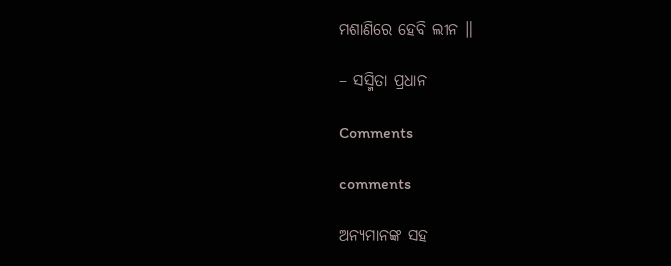ମଶାଣିରେ ହେବି ଲୀନ ॥

– ସସ୍ମିତା ପ୍ରଧାନ

Comments

comments

ଅନ୍ୟମାନଙ୍କ ସହ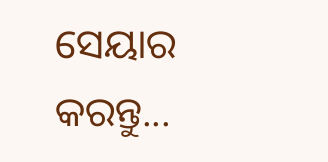ସେୟାର କରନ୍ତୁ...